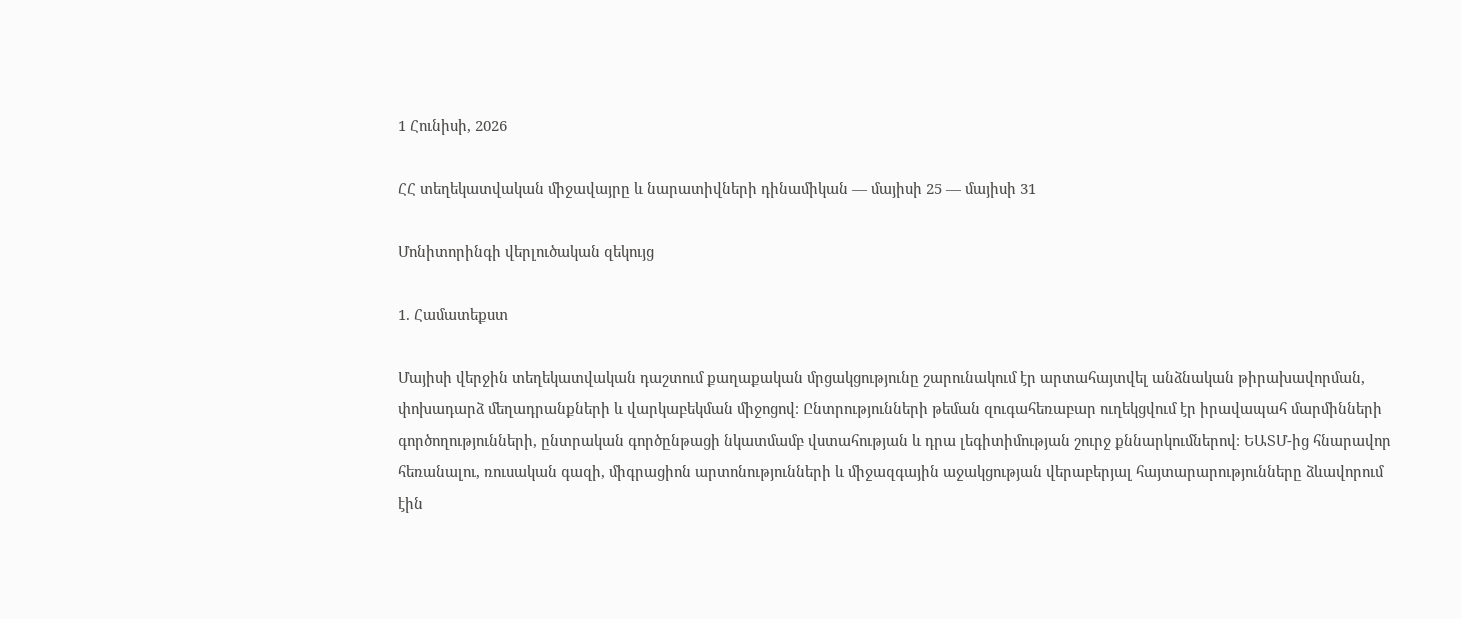1 Հունիսի, 2026

ՀՀ տեղեկատվական միջավայրը և նարատիվների դինամիկան — մայիսի 25 — մայիսի 31

Մոնիտորինգի վերլուծական զեկույց

1. Համատեքստ

Մայիսի վերջին տեղեկատվական դաշտում քաղաքական մրցակցությունը շարունակում էր արտահայտվել անձնական թիրախավորման, փոխադարձ մեղադրանքների և վարկաբեկման միջոցով։ Ընտրությունների թեման զուգահեռաբար ուղեկցվում էր իրավապահ մարմինների գործողությունների, ընտրական գործընթացի նկատմամբ վստահության և դրա լեգիտիմության շուրջ քննարկումներով։ ԵԱՏՄ-ից հնարավոր հեռանալու, ռուսական գազի, միգրացիոն արտոնությունների և միջազգային աջակցության վերաբերյալ հայտարարությունները ձևավորում էին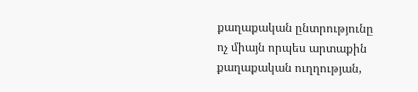քաղաքական ընտրությունը ոչ միայն որպես արտաքին քաղաքական ուղղության,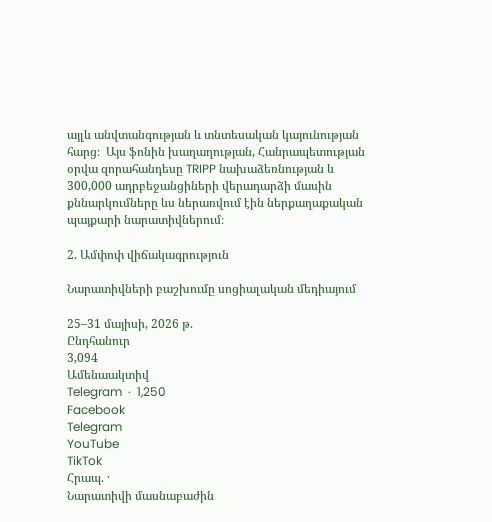այլև անվտանգության և տնտեսական կայունության հարց։  Այս ֆոնին խաղաղության, Հանրապետության օրվա զորահանդեսը TRIPP նախաձեռնության և 300,000 ադրբեջանցիների վերադարձի մասին քննարկումները ևս ներառվում էին ներքաղաքական պայքարի նարատիվներում։

2. Ամփոփ վիճակագրություն

Նարատիվների բաշխումը սոցիալական մեդիայում

25–31 մայիսի, 2026 թ.
Ընդհանուր
3,094
Ամենաակտիվ
Telegram  ·  1,250
Facebook
Telegram
YouTube
TikTok
Հրապ. ·
Նարատիվի մասնաբաժին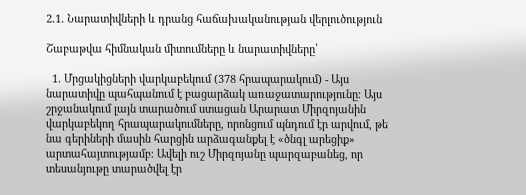2.1. Նարատիվների և դրանց հաճախականության վերլուծություն

Շաբաթվա հիմնական միտումները և նարատիվները՝

  1. Մրցակիցների վարկաբեկում (378 հրապարակում) - Այս նարատիվը պահպանում է բացարձակ առաջատարությունը։ Այս շրջանակում լայն տարածում ստացան Արարատ Միրզոյանին վարկաբեկող հրապարակումները, որոնցում պնդում էր արվում, թե նա գերիների մասին հարցին արձագանքել է «ծնգլ արեցիք» արտահայտությամբ։ Ավելի ուշ Միրզոյանը պարզաբանեց, որ տեսանյութը տարածվել էր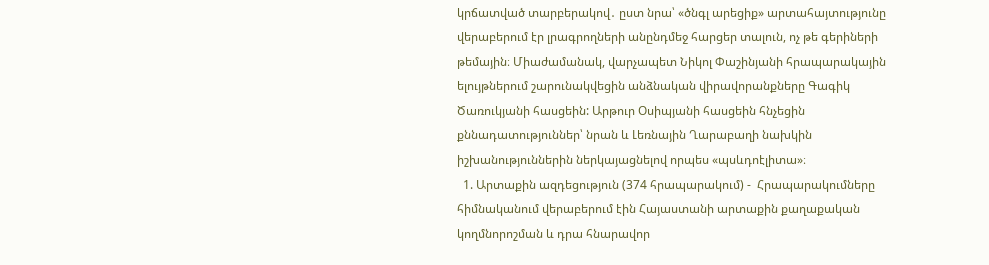կրճատված տարբերակով․ ըստ նրա՝ «ծնգլ արեցիք» արտահայտությունը վերաբերում էր լրագրողների անընդմեջ հարցեր տալուն, ոչ թե գերիների թեմային։ Միաժամանակ, վարչապետ Նիկոլ Փաշինյանի հրապարակային ելույթներում շարունակվեցին անձնական վիրավորանքները Գագիկ Ծառուկյանի հասցեին: Արթուր Օսիպյանի հասցեին հնչեցին քննադատություններ՝ նրան և Լեռնային Ղարաբաղի նախկին իշխանություններին ներկայացնելով որպես «պսևդոէլիտա»։
  1. Արտաքին ազդեցություն (374 հրապարակում) -  Հրապարակումները հիմնականում վերաբերում էին Հայաստանի արտաքին քաղաքական կողմնորոշման և դրա հնարավոր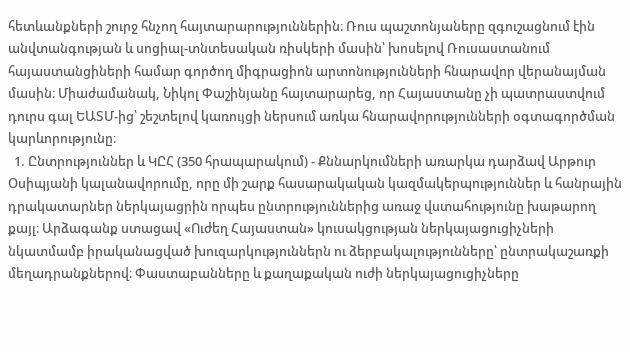հետևանքների շուրջ հնչող հայտարարություններին։ Ռուս պաշտոնյաները զգուշացնում էին անվտանգության և սոցիալ-տնտեսական ռիսկերի մասին՝ խոսելով Ռուսաստանում հայաստանցիների համար գործող միգրացիոն արտոնությունների հնարավոր վերանայման մասին։ Միաժամանակ, Նիկոլ Փաշինյանը հայտարարեց, որ Հայաստանը չի պատրաստվում դուրս գալ ԵԱՏՄ-ից՝ շեշտելով կառույցի ներսում առկա հնարավորությունների օգտագործման կարևորությունը։
  1. Ընտրություններ և ԿԸՀ (350 հրապարակում) - Քննարկումների առարկա դարձավ Արթուր Օսիպյանի կալանավորումը, որը մի շարք հասարակական կազմակերպություններ և հանրային դրակատարներ ներկայացրին որպես ընտրություններից առաջ վստահությունը խաթարող քայլ։ Արձագանք ստացավ «Ուժեղ Հայաստան» կուսակցության ներկայացուցիչների նկատմամբ իրականացված խուզարկություններն ու ձերբակալությունները՝ ընտրակաշառքի մեղադրանքներով։ Փաստաբանները և քաղաքական ուժի ներկայացուցիչները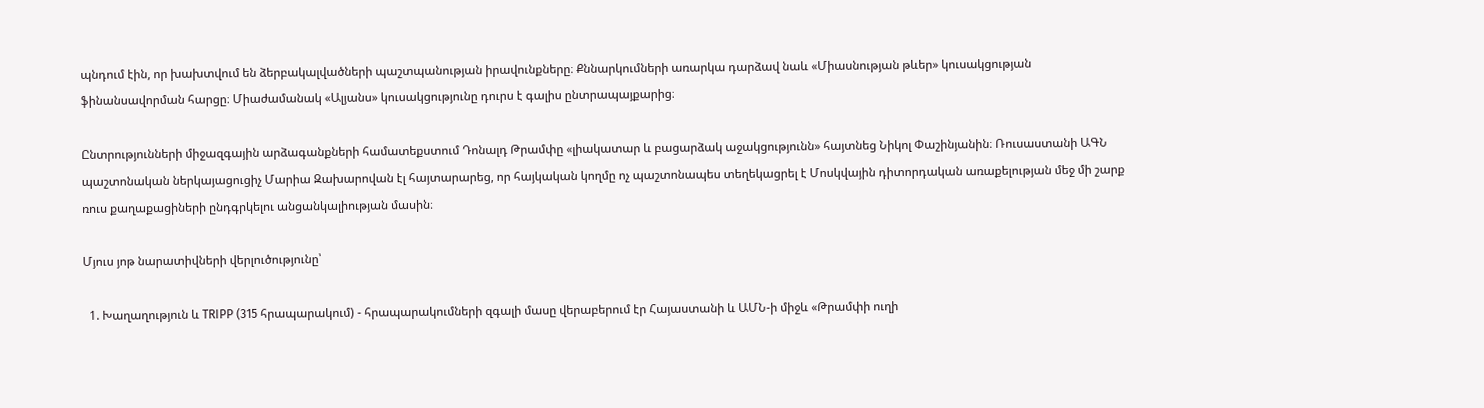պնդում էին, որ խախտվում են ձերբակալվածների պաշտպանության իրավունքները։ Քննարկումների առարկա դարձավ նաև «Միասնության թևեր» կուսակցության ֆինանսավորման հարցը։ Միաժամանակ «Ալյանս» կուսակցությունը դուրս է գալիս ընտրապայքարից։

Ընտրությունների միջազգային արձագանքների համատեքստում Դոնալդ Թրամփը «լիակատար և բացարձակ աջակցությունն» հայտնեց Նիկոլ Փաշինյանին։ Ռուսաստանի ԱԳՆ պաշտոնական ներկայացուցիչ Մարիա Զախարովան էլ հայտարարեց, որ հայկական կողմը ոչ պաշտոնապես տեղեկացրել է Մոսկվային դիտորդական առաքելության մեջ մի շարք ռուս քաղաքացիների ընդգրկելու անցանկալիության մասին։

Մյուս յոթ նարատիվների վերլուծությունը՝

  1. Խաղաղություն և TRIPP (315 հրապարակում) - հրապարակումների զգալի մասը վերաբերում էր Հայաստանի և ԱՄՆ-ի միջև «Թրամփի ուղի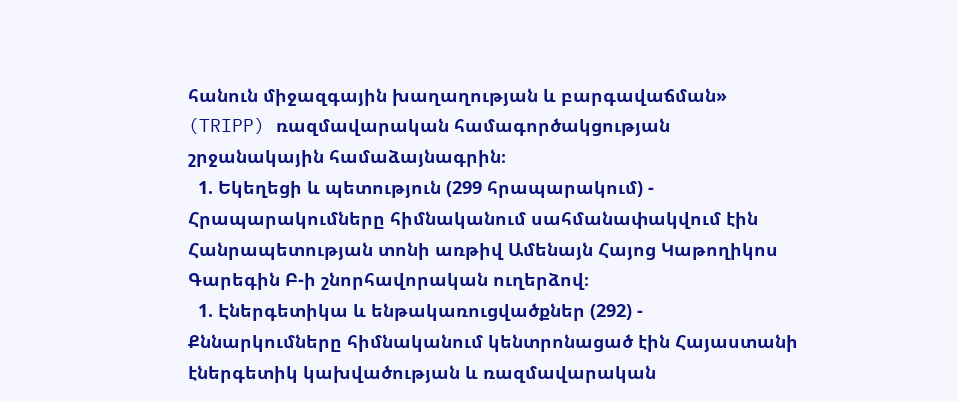հանուն միջազգային խաղաղության և բարգավաճման» (TRIPP) ռազմավարական համագործակցության շրջանակային համաձայնագրին։
  1. Եկեղեցի և պետություն (299 հրապարակում) - Հրապարակումները հիմնականում սահմանափակվում էին Հանրապետության տոնի առթիվ Ամենայն Հայոց Կաթողիկոս Գարեգին Բ-ի շնորհավորական ուղերձով։
  1. Էներգետիկա և ենթակառուցվածքներ (292) - Քննարկումները հիմնականում կենտրոնացած էին Հայաստանի էներգետիկ կախվածության և ռազմավարական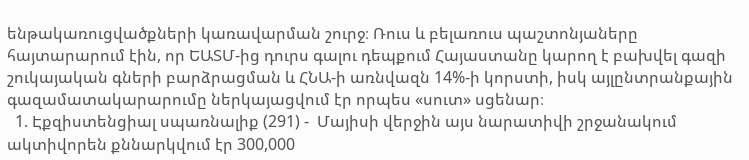ենթակառուցվածքների կառավարման շուրջ։ Ռուս և բելառուս պաշտոնյաները հայտարարում էին, որ ԵԱՏՄ-ից դուրս գալու դեպքում Հայաստանը կարող է բախվել գազի շուկայական գների բարձրացման և ՀՆԱ-ի առնվազն 14%-ի կորստի, իսկ այլընտրանքային գազամատակարարումը ներկայացվում էր որպես «սուտ» սցենար։
  1. Էքզիստենցիալ սպառնալիք (291) -  Մայիսի վերջին այս նարատիվի շրջանակում ակտիվորեն քննարկվում էր 300,000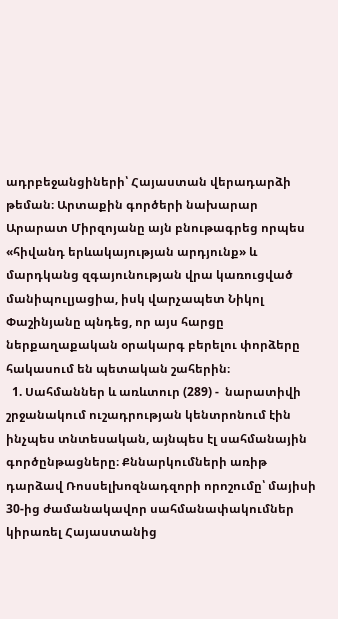ադրբեջանցիների՝ Հայաստան վերադարձի թեման։ Արտաքին գործերի նախարար Արարատ Միրզոյանը այն բնութագրեց որպես «հիվանդ երևակայության արդյունք» և մարդկանց զգայունության վրա կառուցված մանիպուլյացիա, իսկ վարչապետ Նիկոլ Փաշինյանը պնդեց, որ այս հարցը ներքաղաքական օրակարգ բերելու փորձերը հակասում են պետական շահերին։
  1. Սահմաններ և առևտուր (289) -  նարատիվի շրջանակում ուշադրության կենտրոնում էին ինչպես տնտեսական, այնպես էլ սահմանային գործընթացները։ Քննարկումների առիթ դարձավ Ռոսսելխոզնադզորի որոշումը՝ մայիսի 30-ից ժամանակավոր սահմանափակումներ կիրառել Հայաստանից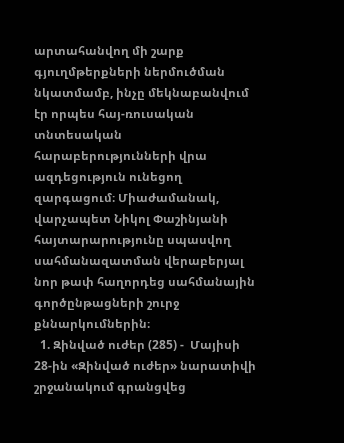արտահանվող մի շարք գյուղմթերքների ներմուծման նկատմամբ, ինչը մեկնաբանվում էր որպես հայ-ռուսական տնտեսական հարաբերությունների վրա ազդեցություն ունեցող զարգացում։ Միաժամանակ, վարչապետ Նիկոլ Փաշինյանի հայտարարությունը սպասվող սահմանազատման վերաբերյալ նոր թափ հաղորդեց սահմանային գործընթացների շուրջ քննարկումներին։
  1. Զինված ուժեր (285) -  Մայիսի 28-ին «Զինված ուժեր» նարատիվի շրջանակում գրանցվեց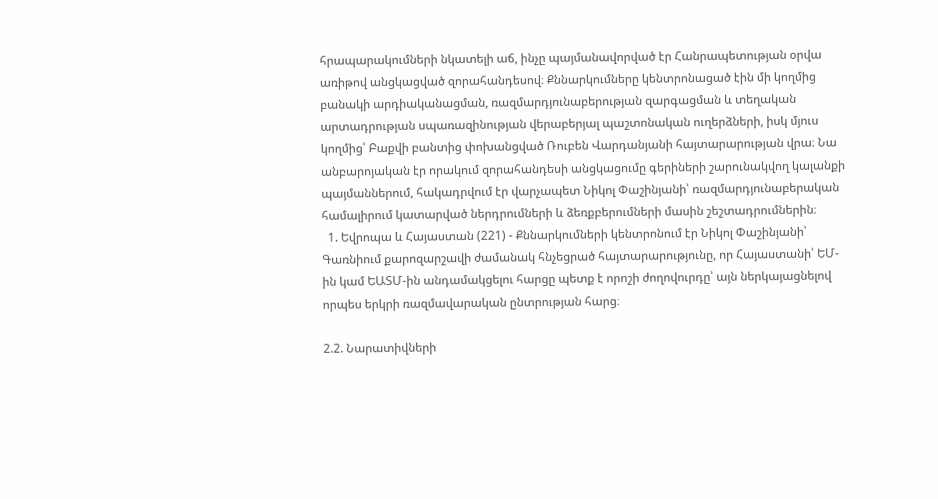հրապարակումների նկատելի աճ, ինչը պայմանավորված էր Հանրապետության օրվա առիթով անցկացված զորահանդեսով։ Քննարկումները կենտրոնացած էին մի կողմից բանակի արդիականացման, ռազմարդյունաբերության զարգացման և տեղական արտադրության սպառազինության վերաբերյալ պաշտոնական ուղերձների, իսկ մյուս կողմից՝ Բաքվի բանտից փոխանցված Ռուբեն Վարդանյանի հայտարարության վրա։ Նա անբարոյական էր որակում զորահանդեսի անցկացումը գերիների շարունակվող կալանքի պայմաններում, հակադրվում էր վարչապետ Նիկոլ Փաշինյանի՝ ռազմարդյունաբերական համալիրում կատարված ներդրումների և ձեռքբերումների մասին շեշտադրումներին։
  1. Եվրոպա և Հայաստան (221) - Քննարկումների կենտրոնում էր Նիկոլ Փաշինյանի՝ Գառնիում քարոզարշավի ժամանակ հնչեցրած հայտարարությունը, որ Հայաստանի՝ ԵՄ-ին կամ ԵԱՏՄ-ին անդամակցելու հարցը պետք է որոշի ժողովուրդը՝ այն ներկայացնելով որպես երկրի ռազմավարական ընտրության հարց։

2.2. Նարատիվների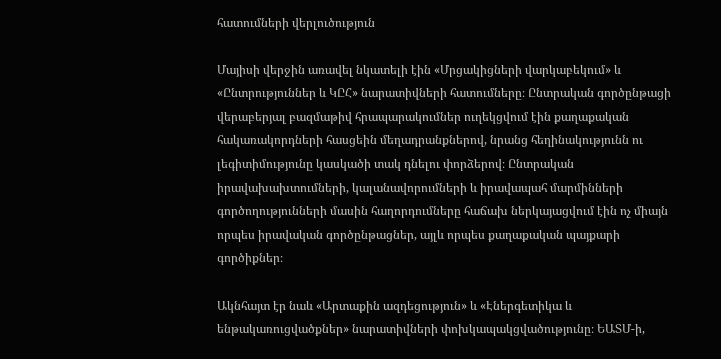հատումների վերլուծություն

Մայիսի վերջին առավել նկատելի էին «Մրցակիցների վարկաբեկում» և «Ընտրություններ և ԿԸՀ» նարատիվների հատումները։ Ընտրական գործընթացի վերաբերյալ բազմաթիվ հրապարակումներ ուղեկցվում էին քաղաքական հակառակորդների հասցեին մեղադրանքներով, նրանց հեղինակությունն ու լեգիտիմությունը կասկածի տակ դնելու փորձերով։ Ընտրական իրավախախտումների, կալանավորումների և իրավապահ մարմինների գործողությունների մասին հաղորդումները հաճախ ներկայացվում էին ոչ միայն որպես իրավական գործընթացներ, այլև որպես քաղաքական պայքարի գործիքներ։

Ակնհայտ էր նաև «Արտաքին ազդեցություն» և «Էներգետիկա և ենթակառուցվածքներ» նարատիվների փոխկապակցվածությունը։ ԵԱՏՄ-ի,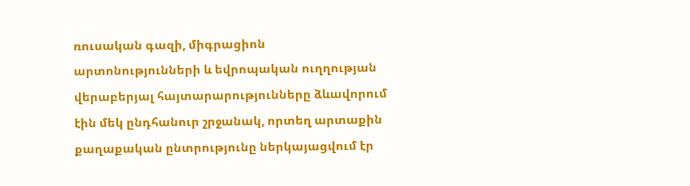ռուսական գազի, միգրացիոն արտոնությունների և եվրոպական ուղղության վերաբերյալ հայտարարությունները ձևավորում էին մեկ ընդհանուր շրջանակ, որտեղ արտաքին քաղաքական ընտրությունը ներկայացվում էր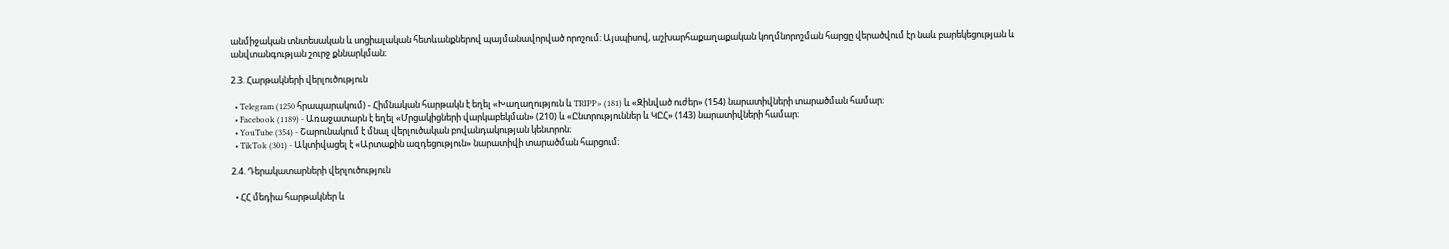անմիջական տնտեսական և սոցիալական հետևանքներով պայմանավորված որոշում։ Այսպիսով, աշխարհաքաղաքական կողմնորոշման հարցը վերածվում էր նաև բարեկեցության և անվտանգության շուրջ քննարկման։

2.3. Հարթակների վերլուծություն

  • Telegram (1250 հրապարակում) - Հիմնական հարթակն է եղել «Խաղաղություն և TRIPP» (181) և «Զինված ուժեր» (154) նարատիվների տարածման համար։
  • Facebook (1189) - Առաջատարն է եղել «Մրցակիցների վարկաբեկման» (210) և «Ընտրություններ և ԿԸՀ» (143) նարատիվների համար։
  • YouTube (354) - Շարունակում է մնալ վերլուծական բովանդակության կենտրոն։
  • TikTok (301) - Ակտիվացել է «Արտաքին ազդեցություն» նարատիվի տարածման հարցում։

2.4. Դերակատարների վերլուծություն

  • ՀՀ մեդիա հարթակներ և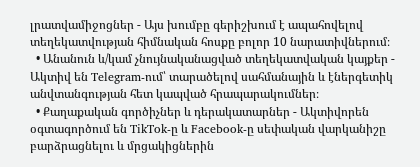լրատվամիջոցներ - Այս խումբը գերիշխում է ապահովելով տեղեկատվության հիմնական հոսքը բոլոր 10 նարատիվներում։
  • Անանուն և/կամ չնույնականացված տեղեկատվական կայքեր - Ակտիվ են Telegram-ում՝ տարածելով սահմանային և էներգետիկ անվտանգության հետ կապված հրապարակումներ։
  • Քաղաքական գործիչներ և դերակատարներ - Ակտիվորեն օգտագործում են TikTok-ը և Facebook-ը սեփական վարկանիշը բարձրացնելու և մրցակիցներին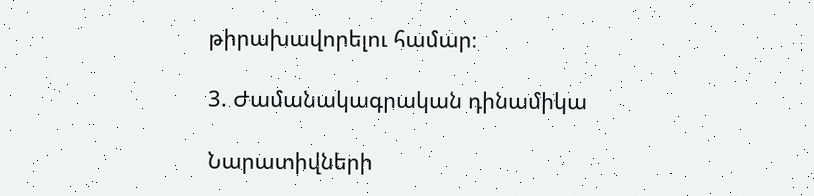թիրախավորելու համար։

3. Ժամանակագրական դինամիկա

Նարատիվների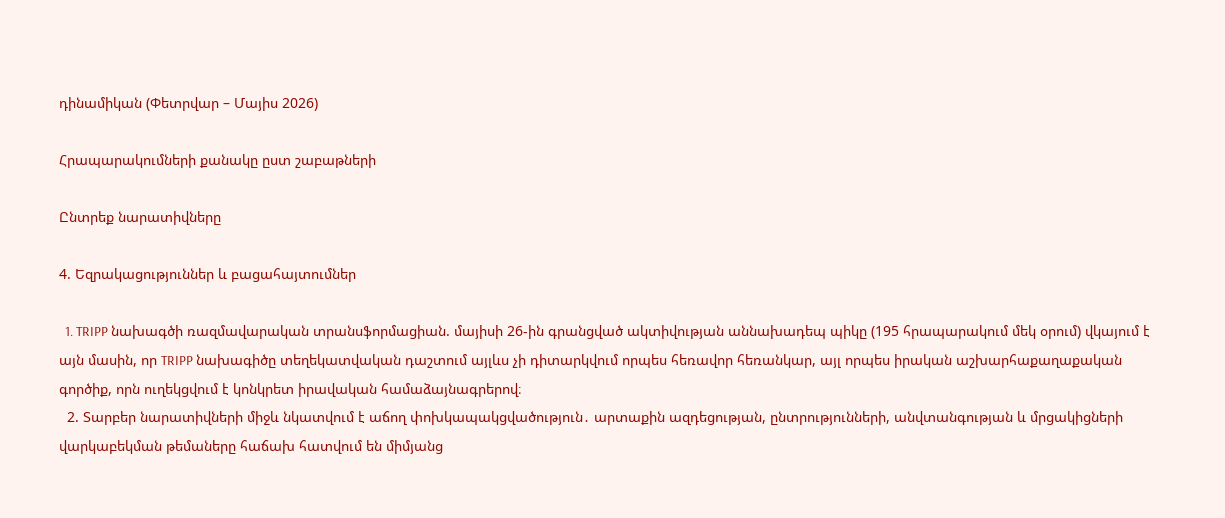դինամիկան (Փետրվար – Մայիս 2026)

Հրապարակումների քանակը ըստ շաբաթների

Ընտրեք նարատիվները

4. Եզրակացություններ և բացահայտումներ

  1. TRIPP նախագծի ռազմավարական տրանսֆորմացիան. մայիսի 26-ին գրանցված ակտիվության աննախադեպ պիկը (195 հրապարակում մեկ օրում) վկայում է այն մասին, որ TRIPP նախագիծը տեղեկատվական դաշտում այլևս չի դիտարկվում որպես հեռավոր հեռանկար, այլ որպես իրական աշխարհաքաղաքական գործիք, որն ուղեկցվում է կոնկրետ իրավական համաձայնագրերով։
  2. Տարբեր նարատիվների միջև նկատվում է աճող փոխկապակցվածություն․ արտաքին ազդեցության, ընտրությունների, անվտանգության և մրցակիցների վարկաբեկման թեմաները հաճախ հատվում են միմյանց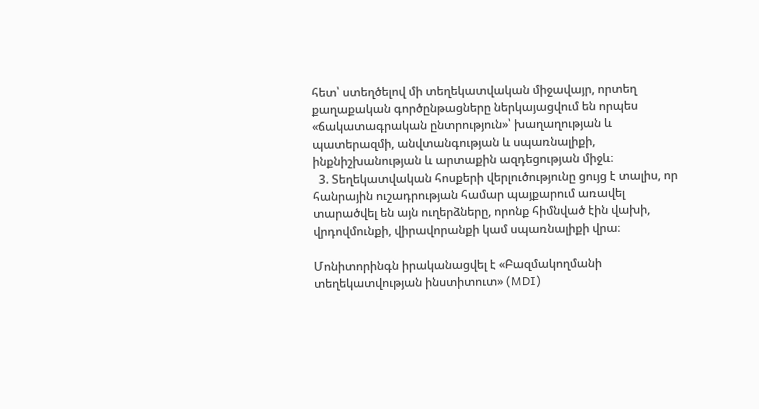հետ՝ ստեղծելով մի տեղեկատվական միջավայր, որտեղ քաղաքական գործընթացները ներկայացվում են որպես «ճակատագրական ընտրություն»՝ խաղաղության և պատերազմի, անվտանգության և սպառնալիքի, ինքնիշխանության և արտաքին ազդեցության միջև։
  3. Տեղեկատվական հոսքերի վերլուծությունը ցույց է տալիս, որ հանրային ուշադրության համար պայքարում առավել տարածվել են այն ուղերձները, որոնք հիմնված էին վախի, վրդովմունքի, վիրավորանքի կամ սպառնալիքի վրա։

Մոնիտորինգն իրականացվել է «Բազմակողմանի տեղեկատվության ինստիտուտ» (MDI)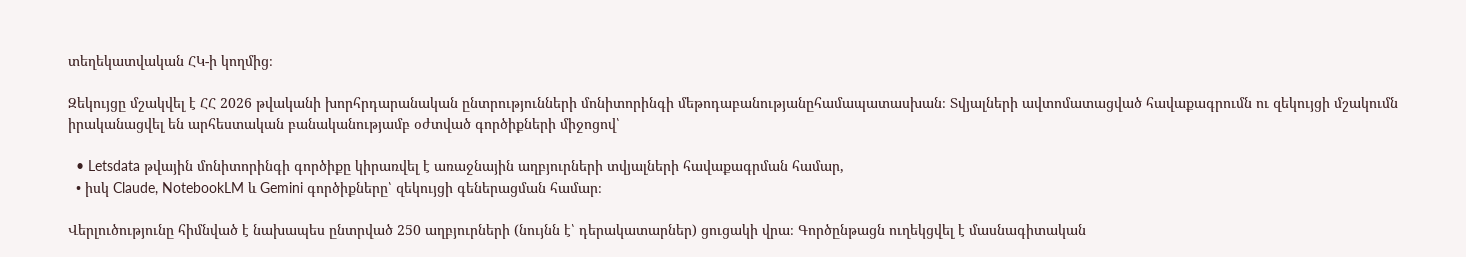տեղեկատվական ՀԿ-ի կողմից։

Զեկույցը մշակվել է ՀՀ 2026 թվականի խորհրդարանական ընտրությունների մոնիտորինգի մեթոդաբանությանըհամապատասխան։ Տվյալների ավտոմատացված հավաքագրումն ու զեկույցի մշակումն իրականացվել են արհեստական բանականությամբ օժտված գործիքների միջոցով՝

  • Letsdata թվային մոնիտորինգի գործիքը կիրառվել է առաջնային աղբյուրների տվյալների հավաքագրման համար,
  • իսկ Claude, NotebookLM և Gemini գործիքները՝ զեկույցի գեներացման համար։

Վերլուծությունը հիմնված է նախապես ընտրված 250 աղբյուրների (նույնն է՝ դերակատարներ) ցուցակի վրա։ Գործընթացն ուղեկցվել է մասնագիտական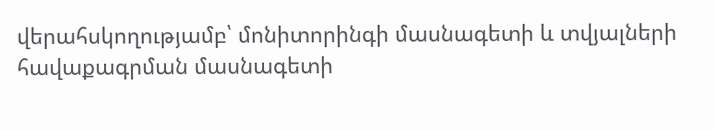վերահսկողությամբ՝ մոնիտորինգի մասնագետի և տվյալների հավաքագրման մասնագետի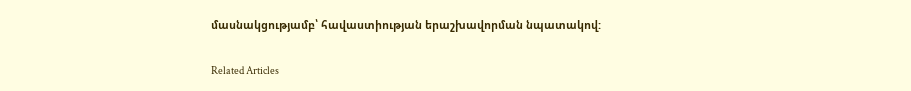մասնակցությամբ՝ հավաստիության երաշխավորման նպատակով:

Related Articles